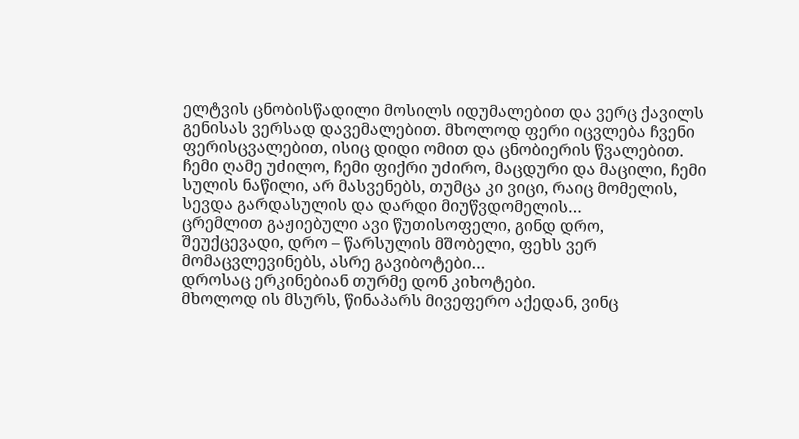ელტვის ცნობისწადილი მოსილს იდუმალებით და ვერც ქავილს გენისას ვერსად დავემალებით. მხოლოდ ფერი იცვლება ჩვენი ფერისცვალებით, ისიც დიდი ომით და ცნობიერის წვალებით.
ჩემი ღამე უძილო, ჩემი ფიქრი უძირო, მაცდური და მაცილი, ჩემი სულის ნაწილი, არ მასვენებს, თუმცა კი ვიცი, რაიც მომელის, სევდა გარდასულის და დარდი მიუწვდომელის…
ცრემლით გაჟიებული ავი წუთისოფელი, გინდ დრო, შეუქცევადი, დრო – წარსულის მშობელი, ფეხს ვერ მომაცვლევინებს, ასრე გავიბოტები…
დროსაც ერკინებიან თურმე დონ კიხოტები.
მხოლოდ ის მსურს, წინაპარს მივეფერო აქედან, ვინც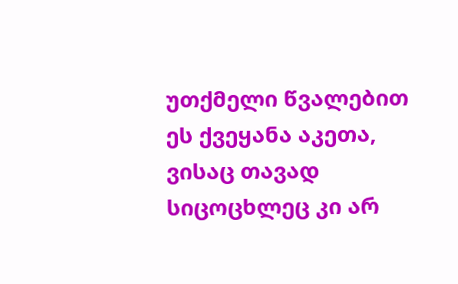უთქმელი წვალებით ეს ქვეყანა აკეთა, ვისაც თავად სიცოცხლეც კი არ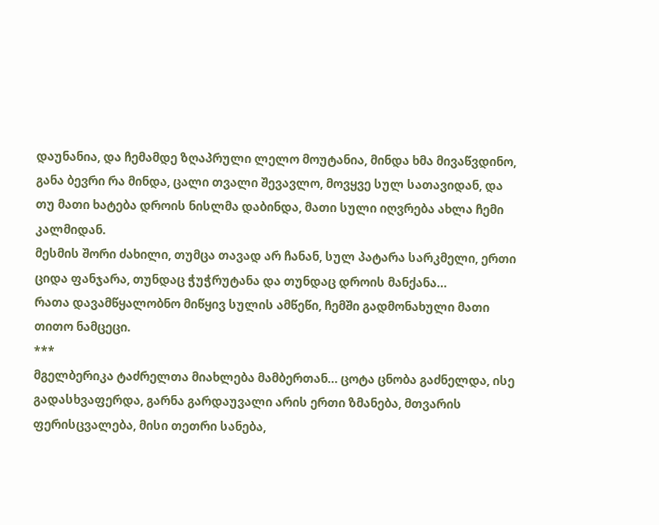დაუნანია, და ჩემამდე ზღაპრული ლელო მოუტანია, მინდა ხმა მივაწვდინო, განა ბევრი რა მინდა, ცალი თვალი შევავლო, მოვყვე სულ სათავიდან, და თუ მათი ხატება დროის ნისლმა დაბინდა, მათი სული იღვრება ახლა ჩემი კალმიდან.
მესმის შორი ძახილი, თუმცა თავად არ ჩანან, სულ პატარა სარკმელი, ერთი ციდა ფანჯარა, თუნდაც ჭუჭრუტანა და თუნდაც დროის მანქანა…
რათა დავამწყალობნო მიწყივ სულის ამწეწი, ჩემში გადმონახული მათი თითო ნამცეცი.
***
მგელბერიკა ტაძრელთა მიახლება მამბერთან… ცოტა ცნობა გაძნელდა, ისე გადასხვაფერდა, გარნა გარდაუვალი არის ერთი ზმანება, მთვარის ფერისცვალება, მისი თეთრი სანება,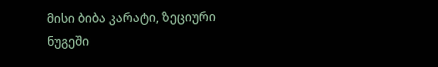მისი ბიბა კარატი, ზეციური ნუგეში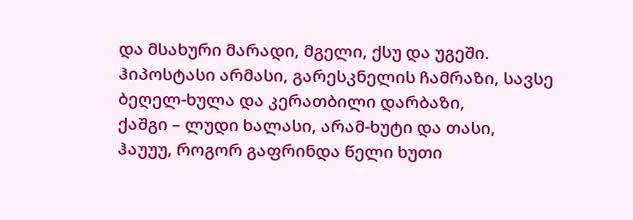და მსახური მარადი, მგელი, ქსუ და უგეში.
ჰიპოსტასი არმასი, გარესკნელის ჩამრაზი, სავსე ბეღელ-ხულა და კერათბილი დარბაზი,
ქაშგი – ლუდი ხალასი, არამ-ხუტი და თასი,
ჰაუუუ, როგორ გაფრინდა წელი ხუთი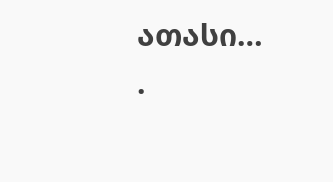ათასი…
.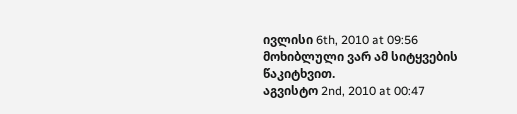ივლისი 6th, 2010 at 09:56
მოხიბლული ვარ ამ სიტყვების წაკიტხვით.
აგვისტო 2nd, 2010 at 00:47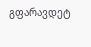გფარავდეტ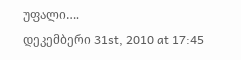უფალი….
დეკემბერი 31st, 2010 at 17:45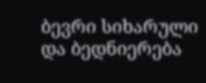ბევრი სიხარული და ბედნიერება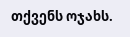თქვენს ოჯახს.